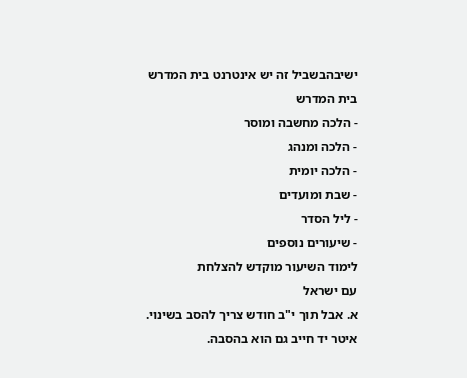ישיבהבשביל זה יש אינטרנט בית המדרש
בית המדרש
- הלכה מחשבה ומוסר
- הלכה ומנהג
- הלכה יומית
- שבת ומועדים
- ליל הסדר
- שיעורים נוספים
לימוד השיעור מוקדש להצלחת
עם ישראל
א. אבל תוך י"ב חודש צריך להסב בשינוי. איטר יד חייב גם הוא בהסבה.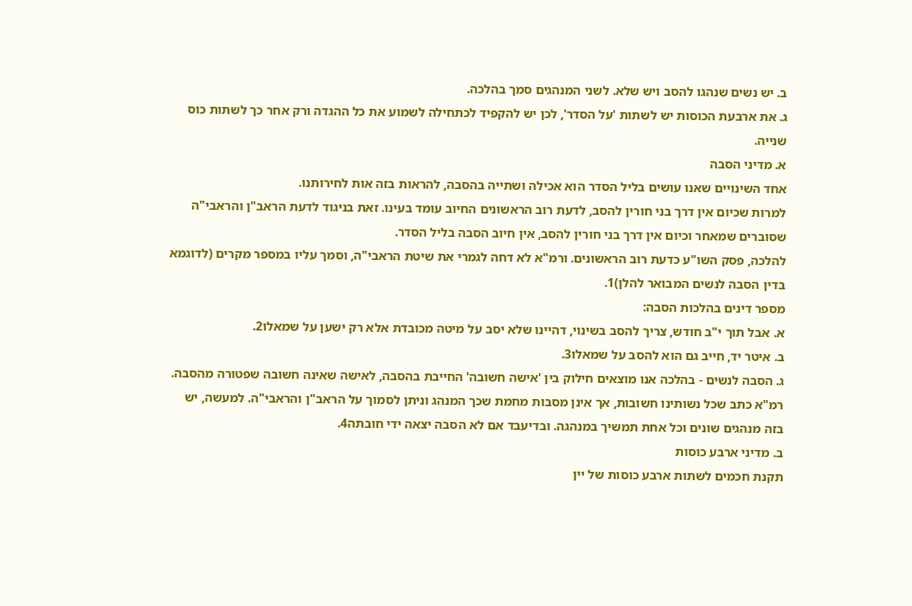ב. יש נשים שנהגו להסב ויש שלא. לשני המנהגים סמך בהלכה.
ג. את ארבעת הכוסות יש לשתות 'על הסדר', לכן יש להקפיד לכתחילה לשמוע את כל ההגדה ורק אחר כך לשתות כוס שנייה.
א. מדיני הסבה
אחד השינויים שאנו עושים בליל הסדר הוא אכילה ושתייה בהסבה, להראות בזה אות לחירותנו.
למרות שכיום אין דרך בני חורין להסב, לדעת רוב הראשונים החיוב עומד בעינו. זאת בניגוד לדעת הראב"ן והראבי"ה שסוברים שמאחר וכיום אין דרך בני חורין להסב, אין חיוב הסבה בליל הסדר.
להלכה, פסק השו"ע כדעת רוב הראשונים. ורמ"א לא דחה לגמרי את שיטת הראבי"ה, וסמך עליו במספר מקרים (לדוגמא בדין הסבה לנשים המבואר להלן)1.
מספר דינים בהלכות הסבה:
א. אבל תוך י"ב חודש, צריך להסב בשינוי, דהיינו שלא יסב על מיטה מכובדת אלא רק ישען על שמאלו2.
ב. איטר יד, חייב גם הוא להסב על שמאלו3.
ג. הסבה לנשים - בהלכה אנו מוצאים חילוק בין 'אישה חשובה' החייבת בהסבה, לאישה שאינה חשובה שפטורה מהסבה. רמ"א כתב שכל נשותינו חשובות, אך אינן מסבות מחמת שכך המנהג וניתן לסמוך על הראב"ן והראבי"ה. למעשה, יש בזה מנהגים שונים וכל אחת תמשיך במנהגה. ובדיעבד אם לא הסבה יצאה ידי חובתה4.
ב. מדיני ארבע כוסות
תקנת חכמים לשתות ארבע כוסות של יין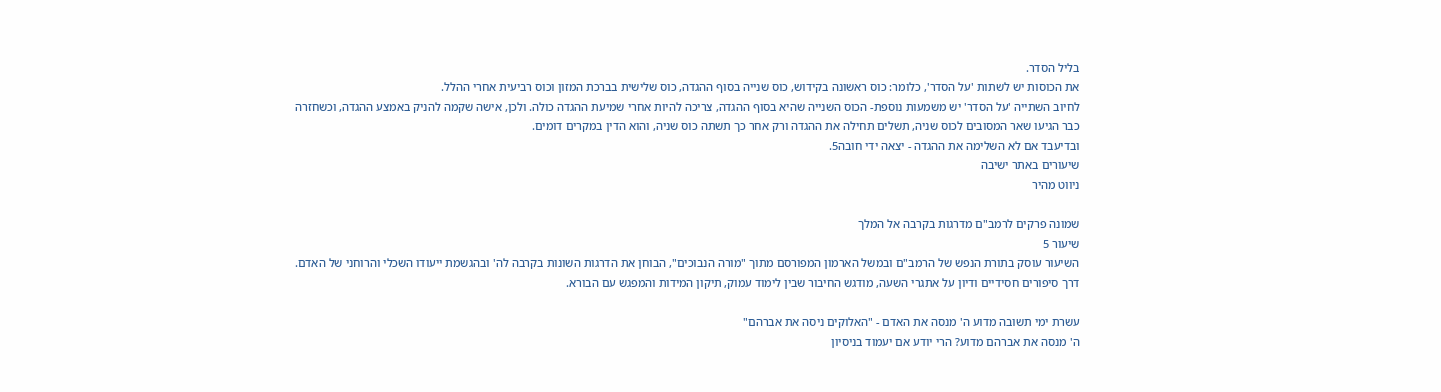בליל הסדר.
את הכוסות יש לשתות 'על הסדר', כלומר: כוס ראשונה בקידוש, כוס שנייה בסוף ההגדה, כוס שלישית בברכת המזון וכוס רביעית אחרי ההלל.
לחיוב השתייה 'על הסדר' יש משמעות נוספת- הכוס השנייה שהיא בסוף ההגדה, צריכה להיות אחרי שמיעת ההגדה כולה. ולכן, אישה שקמה להניק באמצע ההגדה, וכשחזרה כבר הגיעו שאר המסובים לכוס שניה, תשלים תחילה את ההגדה ורק אחר כך תשתה כוס שניה, והוא הדין במקרים דומים.
ובדיעבד אם לא השלימה את ההגדה - יצאה ידי חובה5.
שיעורים באתר ישיבה
ניווט מהיר

שמונה פרקים לרמב"ם מדרגות בקרבה אל המלך
שיעור 5
השיעור עוסק בתורת הנפש של הרמב"ם ובמשל הארמון המפורסם מתוך "מורה הנבוכים", הבוחן את הדרגות השונות בקרבה לה' ובהגשמת ייעודו השכלי והרוחני של האדם. דרך סיפורים חסידיים ודיון על אתגרי השעה, מודגש החיבור שבין לימוד עמוק, תיקון המידות והמפגש עם הבורא.

עשרת ימי תשובה מדוע ה' מנסה את האדם - "האלוקים ניסה את אברהם"
ה' מנסה את אברהם מדוע? הרי יודע אם יעמוד בניסיון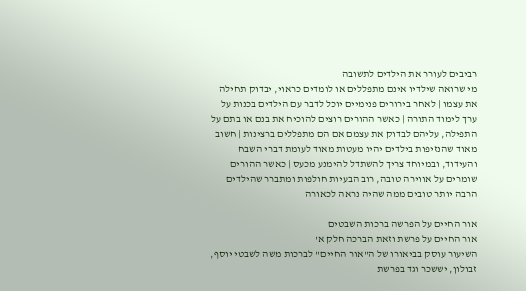רביבים לעורר את הילדים לתשובה
מי שרואה שילדיו אינם מתפללים או לומדים כראוי, יבדוק תחילה את עצמו | לאחר בירורים פנימיים יוכל לדבר עם הילדים בכנות על ערך לימוד התורה | כאשר ההורים רוצים להוכיח את בנם או בתם על התפילה, עליהם לבדוק את עצמם אם הם מתפללים ברצינות | חשוב מאוד שהנזיפות בילדים יהיו מעטות מאוד לעומת דברי השבח והעידוד, ובמיוחד צריך להשתדל להימנע מכעס | כאשר ההורים שומרים על אווירה טובה, רוב הבעיות חולפות ומתברר שהילדים הרבה יותר טובים ממה שהיה נראה לכאורה

אור החיים על הפרשה ברכות השבטים
אור החיים על פרשת וזאת הברכה חלק א'
השיעור עוסק בביאורו של ה"אור החיים" לברכות משה לשבטי יוסף, זבולון, יששכר וגד בפרשת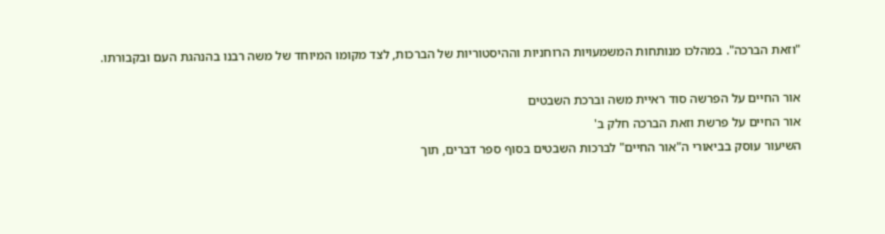"וזאת הברכה". במהלכו מנותחות המשמעויות הרוחניות וההיסטוריות של הברכות, לצד מקומו המיוחד של משה רבנו בהנהגת העם ובקבורתו.

אור החיים על הפרשה סוד ראיית משה וברכת השבטים
אור החיים על פרשת וזאת הברכה חלק ב'
השיעור עוסק בביאורי ה"אור החיים" לברכות השבטים בסוף ספר דברים, תוך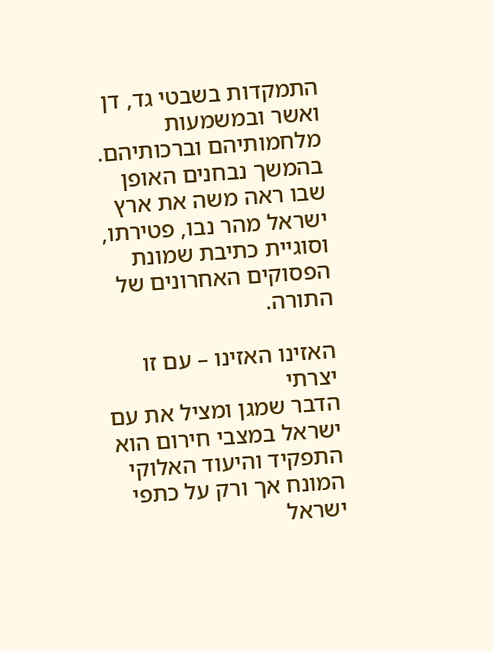התמקדות בשבטי גד, דן ואשר ובמשמעות מלחמותיהם וברכותיהם. בהמשך נבחנים האופן שבו ראה משה את ארץ ישראל מהר נבו, פטירתו, וסוגיית כתיבת שמונת הפסוקים האחרונים של התורה.

האזינו האזינו – עם זו יצרתי
הדבר שמגן ומציל את עם ישראל במצבי חירום הוא התפקיד והיעוד האלוקי המונח אך ורק על כתפי ישראל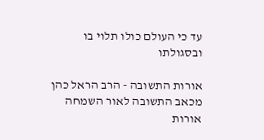עד כי העולם כולו תלוי בו ובסגולתו

אורות התשובה - הרב הראל כהן מכאב התשובה לאור השמחה
אורות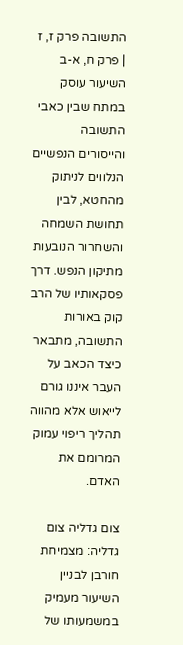התשובה פרק ז, ז | פרק ח, א-ב
השיעור עוסק במתח שבין כאבי התשובה והייסורים הנפשיים הנלווים לניתוק מהחטא, לבין תחושת השמחה והשחרור הנובעות מתיקון הנפש. דרך פסקאותיו של הרב קוק באורות התשובה, מתבאר כיצד הכאב על העבר איננו גורם לייאוש אלא מהווה תהליך ריפוי עמוק המרומם את האדם.

צום גדליה צום גדליה: מצמיחת חורבן לבניין
השיעור מעמיק במשמעותו של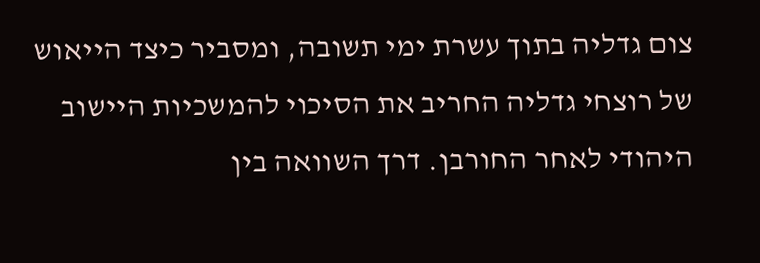צום גדליה בתוך עשרת ימי תשובה, ומסביר כיצד הייאוש של רוצחי גדליה החריב את הסיכוי להמשכיות היישוב היהודי לאחר החורבן. דרך השוואה בין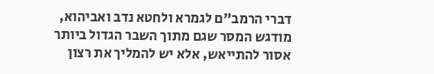דברי הרמב"ם לגמרא ולחטא נדב ואביהוא, מודגש המסר שגם מתוך השבר הגדול ביותר אסור להתייאש, אלא יש להמליך את רצון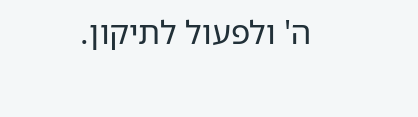ה' ולפעול לתיקון.